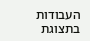העבודות בתצוגת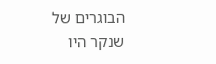הבוגרים של שנקר היו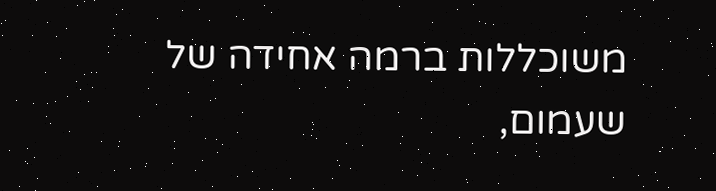משוכללות ברמה אחידה של שעמום,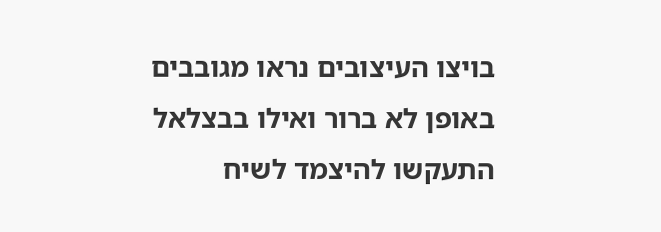בויצו העיצובים נראו מגובבים באופן לא ברור ואילו בבצלאל התעקשו להיצמד לשיח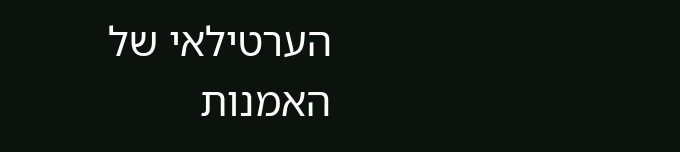הערטילאי של האמנות